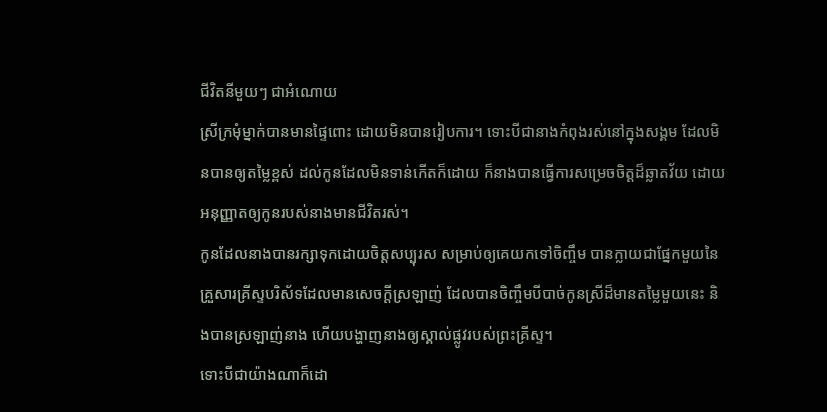ជីវិតនីមួយៗ ជាអំណោយ
ស្រីក្រមុំម្នាក់បានមានផ្ទៃពោះ ដោយមិនបានរៀបការ។ ទោះបីជានាងកំពុងរស់នៅក្នុងសង្គម ដែលមិនបានឲ្យតម្លៃខ្ពស់ ដល់កូនដែលមិនទាន់កើតក៏ដោយ ក៏នាងបានធ្វើការសម្រេចចិត្តដ៏ឆ្លាតវ័យ ដោយអនុញ្ញាតឲ្យកូនរបស់នាងមានជីវិតរស់។
កូនដែលនាងបានរក្សាទុកដោយចិត្តសប្បុរស សម្រាប់ឲ្យគេយកទៅចិញ្ចឹម បានក្លាយជាផ្នែកមួយនៃគ្រួសារគ្រីស្ទបរិស័ទដែលមានសេចក្តីស្រឡាញ់ ដែលបានចិញ្ចឹមបីបាច់កូនស្រីដ៏មានតម្លៃមួយនេះ និងបានស្រឡាញ់នាង ហើយបង្ហាញនាងឲ្យស្គាល់ផ្លូវរបស់ព្រះគ្រីស្ទ។
ទោះបីជាយ៉ាងណាក៏ដោ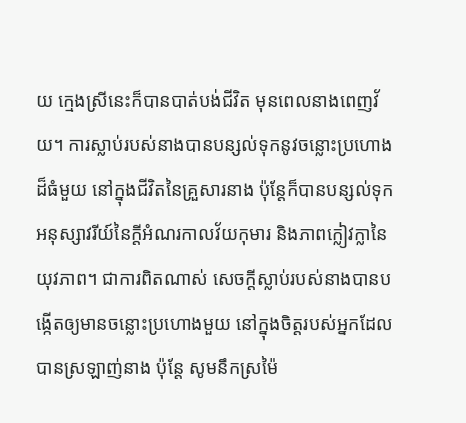យ ក្មេងស្រីនេះក៏បានបាត់បង់ជីវិត មុនពេលនាងពេញវ័យ។ ការស្លាប់របស់នាងបានបន្សល់ទុកនូវចន្លោះប្រហោងដ៏ធំមួយ នៅក្នុងជីវិតនៃគ្រួសារនាង ប៉ុន្តែក៏បានបន្សល់ទុកអនុស្សាវរីយ៍នៃក្តីអំណរកាលវ័យកុមារ និងភាពក្លៀវក្លានៃយុវភាព។ ជាការពិតណាស់ សេចក្តីស្លាប់របស់នាងបានបង្កើតឲ្យមានចន្លោះប្រហោងមួយ នៅក្នុងចិត្តរបស់អ្នកដែលបានស្រឡាញ់នាង ប៉ុន្តែ សូមនឹកស្រម៉ៃ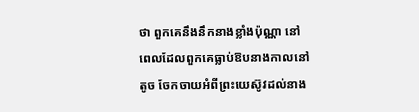ថា ពួកគេនឹងនឹកនាងខ្លាំងប៉ុណ្ណា នៅពេលដែលពួកគេធ្លាប់ឱបនាងកាលនៅតូច ចែកចាយអំពីព្រះយេស៊ូវដល់នាង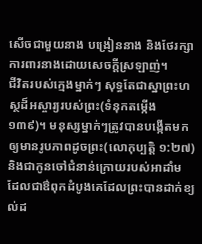សើចជាមួយនាង បង្រៀននាង និងថែរក្សាការពារនាងដោយសេចក្តីស្រឡាញ់។
ជីវិតរបស់ក្មេងម្នាក់ៗ សុទ្ធតែជាស្នាព្រះហស្ថដ៏អស្ចារ្យរបស់ព្រះ(ទំនុកតម្កើង ១៣៩)។ មនុស្សម្នាក់ៗត្រូវបានបង្កើតមកឲ្យមានរូបភាពដូចព្រះ(លោកុប្បត្តិ ១:២៧) និងជាកូនចៅជំនាន់ក្រោយរបស់អាដាំម ដែលជាឳពុកដំបូងគេដែលព្រះបានដាក់ខ្យល់ដ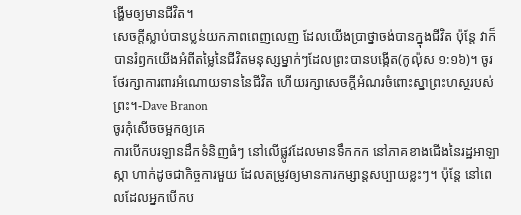ង្ហើមឲ្យមានជីវិត។
សេចក្តីស្លាប់បានប្លន់យកភាពពេញលេញ ដែលយើងប្រាថ្នាចង់បានក្នុងជីវិត ប៉ុន្តែ វាក៏បានរំឭកយើងអំពីតម្លៃនៃជីវិតមនុស្សម្នាក់ៗដែលព្រះបានបង្កើត(កូល៉ុស ១:១៦)។ ចូរថែរក្សាការពារអំណោយទាននៃជីវិត ហើយរក្សាសេចក្តីអំណរចំពោះស្នាព្រះហស្ថរបស់ព្រះ។-Dave Branon
ចូរកុំសើចចម្អកឲ្យគេ
ការបើកបរឡានដឹកទំនិញធំៗ នៅលើផ្លូវដែលមានទឹកកក នៅភាគខាងជើងនៃរដ្ឋអាឡាស្កា ហាក់ដូចជាកិច្ចការមួយ ដែលតម្រូវឲ្យមានការកម្សាន្តសប្បាយខ្លះៗ។ ប៉ុន្តែ នៅពេលដែលអ្នកបើកប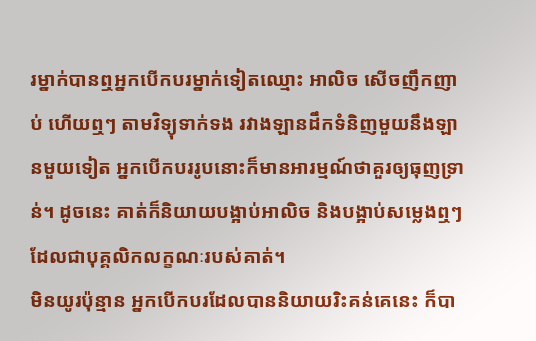រម្នាក់បានឮអ្នកបើកបរម្នាក់ទៀតឈ្មោះ អាលិច សើចញឹកញាប់ ហើយឮៗ តាមវិទ្យុទាក់ទង រវាងឡានដឹកទំនិញមួយនឹងឡានមួយទៀត អ្នកបើកបររូបនោះក៏មានអារម្មណ៍ថាគួរឲ្យធុញទ្រាន់។ ដូចនេះ គាត់ក៏និយាយបង្អាប់អាលិច និងបង្អាប់សម្លេងឮៗ ដែលជាបុគ្គលិកលក្ខណៈរបស់គាត់។
មិនយូរប៉ុន្មាន អ្នកបើកបរដែលបាននិយាយរិះគន់គេនេះ ក៏បា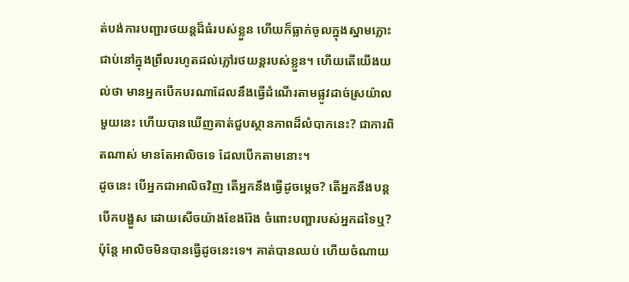ត់បង់ការបញ្ជារថយន្តដ៏ធំរបស់ខ្លួន ហើយក៏ធ្លាក់ចូលក្នុងស្នាមភ្លោះ ជាប់នៅក្នុងព្រឹលរហូតដល់ភ្លៅរថយន្តរបស់ខ្លួន។ ហើយតើយើងយល់ថា មានអ្នកបើកបរណាដែលនឹងធ្វើដំណើរតាមផ្លូវដាច់ស្រយ៉ាលមួយនេះ ហើយបានឃើញគាត់ជួបស្ថានភាពដ៏លំបាកនេះ? ជាការពិតណាស់ មានតែអាលិចទេ ដែលបើកតាមនោះ។
ដូចនេះ បើអ្នកជាអាលិចវិញ តើអ្នកនឹងធ្វើដូចម្តេច? តើអ្នកនឹងបន្តបើកបង្ហួស ដោយសើចយ៉ាងខែងរ៉ែង ចំពោះបញ្ហារបស់អ្នកដទៃឬ? ប៉ុន្តែ អាលិចមិនបានធ្វើដូចនេះទេ។ គាត់បានឈប់ ហើយចំណាយ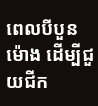ពេលបីបួនម៉ោង ដើម្បីជួយជីក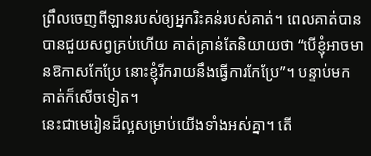ព្រឹលចេញពីឡានរបស់ឲ្យអ្នករិះគន់របស់គាត់។ ពេលគាត់បានបានជួយសព្វគ្រប់ហើយ គាត់គ្រាន់តែនិយាយថា “បើខ្ញុំអាចមានឱកាសកែប្រែ នោះខ្ញុំរីករាយនឹងធ្វើការកែប្រែ”។ បន្ទាប់មក គាត់ក៏សើចទៀត។
នេះជាមេរៀនដ៏ល្អសម្រាប់យើងទាំងអស់គ្នា។ តើ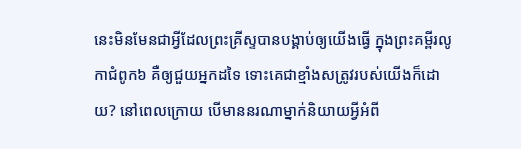នេះមិនមែនជាអ្វីដែលព្រះគ្រីស្ទបានបង្គាប់ឲ្យយើងធ្វើ ក្នុងព្រះគម្ពីរលូកាជំពូក៦ គឺឲ្យជួយអ្នកដទៃ ទោះគេជាខ្មាំងសត្រូវរបស់យើងក៏ដោយ? នៅពេលក្រោយ បើមាននរណាម្នាក់និយាយអ្វីអំពី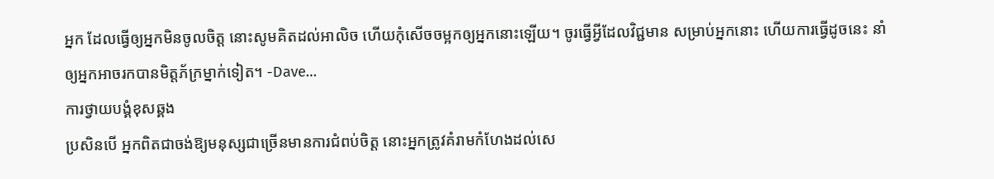អ្នក ដែលធ្វើឲ្យអ្នកមិនចូលចិត្ត នោះសូមគិតដល់អាលិច ហើយកុំសើចចម្អកឲ្យអ្នកនោះឡើយ។ ចូរធ្វើអ្វីដែលវិជ្ជមាន សម្រាប់អ្នកនោះ ហើយការធ្វើដូចនេះ នាំឲ្យអ្នកអាចរកបានមិត្តភ័ក្រម្នាក់ទៀត។ -Dave…
ការថ្វាយបង្គំខុសឆ្គង
ប្រសិនបើ អ្នកពិតជាចង់ឱ្យមនុស្សជាច្រើនមានការជំពប់ចិត្ត នោះអ្នកត្រូវគំរាមកំហែងដល់សេ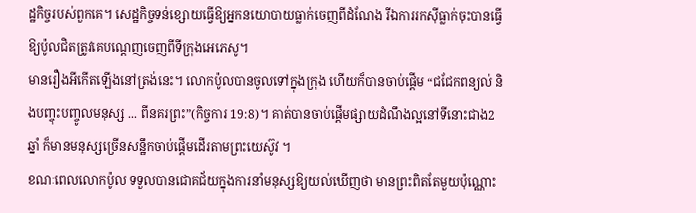ដ្ឋកិច្ចរបស់ពួកគេ។ សេដ្ឋកិច្ចទន់ខ្សោយធ្វើឱ្យអ្នកនយោបាយធ្លាក់ចេញពីដំណែង រីឯការរកស៊ីធ្លាក់ចុះបានធ្វើឱ្យប៉ូលជិតត្រូវគេបណ្តេញចេញពីទីក្រុងអេភេសូ។
មានរឿងអីកើតឡើងនៅត្រង់នេះ។ លោកប៉ូលបានចូលទៅក្នុងក្រុង ហើយក៏បានចាប់ផ្តើម “ជជែកពន្យល់ និងបញ្ចុះបញ្ចូលមនុស្ស ... ពីនគរព្រះ”(កិច្ចការ 19:8)។ គាត់បានចាប់ផ្តើមផ្សាយដំណឹងល្អនៅទីនោះជាង2ឆ្នាំ ក៏មានមនុស្សច្រើនសន្ឋឹកចាប់ផ្តើមដើរតាមព្រះយេស៊ូវ ។
ខណៈពេលលោកប៉ូល ទទួលបានជោគជ័យក្នុងការនាំមនុស្សឱ្យយល់ឃើញថា មានព្រះពិតតែមួយប៉ុណ្ណោះ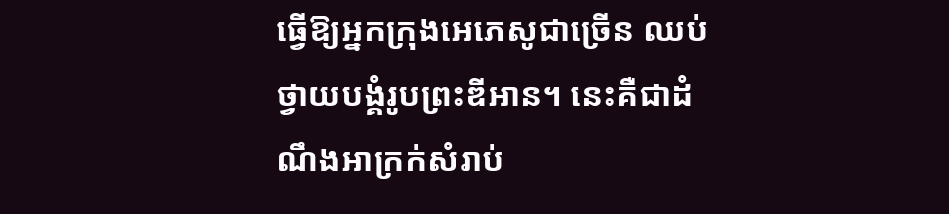ធ្វើឱ្យអ្នកក្រុងអេភេសូជាច្រើន ឈប់ថ្វាយបង្គំរូបព្រះឌីអាន។ នេះគឺជាដំណឹងអាក្រក់សំរាប់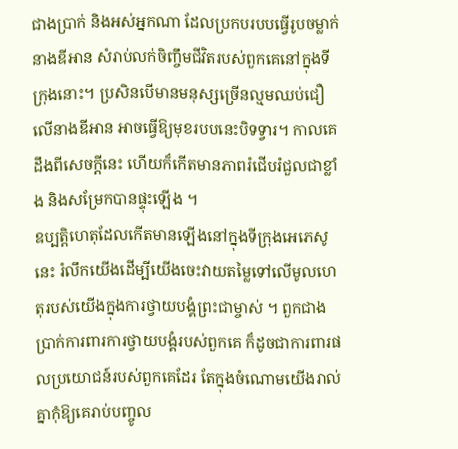ជាងប្រាក់ និងអស់អ្នកណា ដែលប្រកបរបបធ្វើរូបចម្លាក់នាងឌីអាន សំរាប់លក់ចិញ្ចឹមជីវិតរបស់ពួកគេនៅក្នុងទីក្រុងនោះ។ ប្រសិនបើមានមនុស្សច្រើនល្មមឈប់ជឿលើនាងឌីអាន អាចធ្វើឱ្យមុខរបបនេះបិទទ្វារ។ កាលគេដឹងពីសេចក្តីនេះ ហើយក៏កើតមានភាពរំជើបរំជួលជាខ្លាំង និងសម្រែកបានផ្ទុះឡើង ។
ឧប្បត្តិហេតុដែលកើតមានឡើងនៅក្នុងទីក្រុងអេភេសូនេះ រំលឹកយើងដើម្បីយើងចេះវាយតម្លៃទៅលើមូលហេតុរបស់យើងក្នុងការថ្វាយបង្គំព្រះជាម្ចាស់ ។ ពួកជាងប្រាក់ការពារការថ្វាយបង្គំរបស់ពួកគេ ក៏ដូចជាការពារផលប្រយោជន៍របស់ពួកគេដែរ តែក្នុងចំណោមយើងរាល់គ្នាកុំឱ្យគេរាប់បញ្ចូល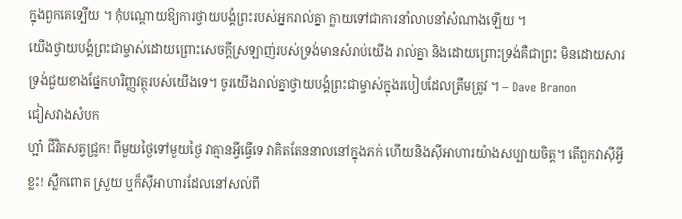ក្នុងពួកគេទ្បើយ ។ កុំបណ្តោយឱ្យការថ្វាយបង្គំព្រះរបស់អ្នករាល់គ្នា ក្លាយទៅជាការនាំលាបនាំសំណាងឡើយ ។
យើងថ្វាយបង្គំព្រះជាម្ចាស់ដោយព្រោះសេចក្តីស្រឡាញ់របស់ទ្រង់មានសំរាប់យើង រាល់គ្នា និងដោយព្រោះទ្រង់គឺជាព្រះ មិនដោយសារទ្រង់ជួយខាងផ្នែកហរិញ្ញវត្ថុរបស់យើងទេ។ ចូរយើងរាល់គ្នាថ្វាយបង្គំព្រះជាម្ចាស់ក្នុងរបៀបដែលត្រឹមត្រូវ ។ – Dave Branon
ជៀសវាងសំបក
ហ្អា៎ ជីវិតសត្វជ្រូក! ពីមួយថ្ងៃទៅមួយថ្ងៃ វាគ្មានអ្វីធ្វើទេ វាគិតតែននាលនៅក្នុងភក់ ហើយនិងស៊ីអាហារយ៉ាងសប្បាយចិត្ត។ តើពួកវាស៊ីអ្វីខ្លះ! ស្លឹកពោត ស្រួយ ឬក៏ស៊ីអាហារដែលនៅសល់ពី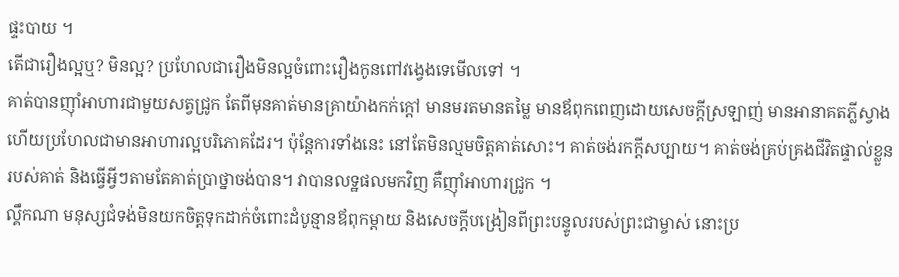ផ្ទះបាយ ។
តើជារឿងល្អឬ? មិនល្អ? ប្រហែលជារឿងមិនល្អចំពោះរឿងកូនពៅវង្វេងទេមើលទៅ ។
គាត់បានញ៉ាំអាហារជាមួយសត្វជ្រូក តែពីមុនគាត់មានគ្រាយ៉ាងកក់ក្តៅ មានមរតមានតម្លៃ មានឪពុកពេញដោយសេចក្តីស្រឡាញ់ មានអានាគតភ្លីស្វាង ហើយប្រហែលជាមានអាហារល្អបរិភោគដែរ។ ប៉ុន្តែការទាំងនេះ នៅតែមិនល្មមចិត្តគាត់សោះ។ គាត់ចង់រកក្តីសប្បាយ។ គាត់ចង់គ្រប់គ្រងជីវិតផ្ទាល់ខ្លួនរបស់គាត់ និងធ្វើអ្វីៗតាមតែគាត់ប្រាថ្នាចង់បាន។ វាបានលទ្ឋផលមកវិញ គឺញ៉ាំអាហារជ្រូក ។
ល្គឹកណា មនុស្សជំទង់មិនយកចិត្តទុកដាក់ចំពោះដំបូន្មានឪពុកម្តាយ និងសេចក្តីបង្រៀនពីព្រះបន្ទូលរបស់ព្រះជាម្ចាស់ នោះប្រ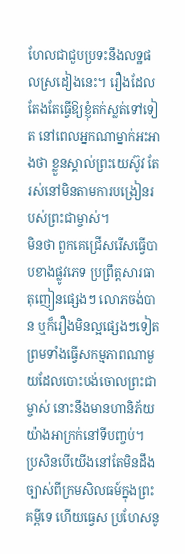ហែលជាជួបប្រទះនឹងលទ្ឋផលស្រដៀងនេះ។ រឿងដែលតែងតែធ្វើឱ្យខ្ញុំតក់ស្លត់ទៅទៀត នៅពេលអ្នកណាម្នាក់អះអាងថា ខ្លួនស្គាល់ព្រះយេស៊ូវ តែរស់នៅមិនតាមការបង្រៀនរបស់ព្រះជាម្ចាស់។
មិនថា ពួកគេជ្រើសរើសធ្វើបាបខាងផ្លូវភេទ ប្រព្រឹត្តសារធាតុញៀនផ្សេងៗ លោភចង់បាន ឬក៏រឿងមិនល្អផ្សេងៗទៀត ព្រមទាំងធ្វើសកម្មភាពណាមួយដែលបោះបង់ចោលព្រះជាម្ចាស់ នោះនឹងមានហានិភ័យយ៉ាងអាក្រក់នៅទីបញ្ចប់។
ប្រសិនបើយើងនៅតែមិនដឹងច្បាស់ពីក្រមសិលធម៍ក្នុងព្រះគម្ពីទេ ហើយធ្វេស ប្រហែសនូ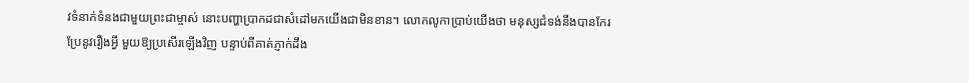វទំនាក់ទំនងជាមួយព្រះជាម្ចាស់ នោះបញ្ហាប្រាកដជាសំដៅមកយើងជាមិនខាន។ លោកលូកាប្រាប់យើងថា មនុស្សជំទង់នឹងបានកែរប្រែនូវរឿងអ្វី មួយឱ្យប្រសើរឡើងវិញ បន្ទាប់ពីគាត់ភ្ញាក់ដឹង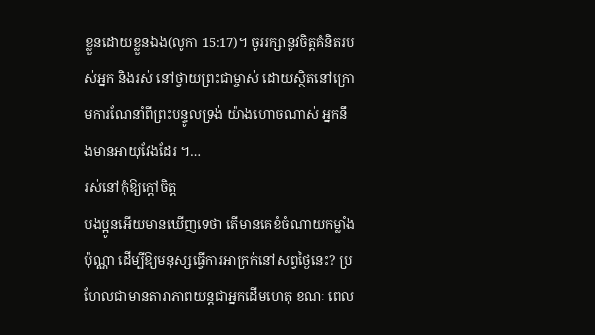ខ្លួនដោយខ្លួនឯង(លូកា 15:17)។ ចូររក្សានូវចិត្តគំនិតរបស់អ្នក និងរស់ នៅថ្វាយព្រះជាម្ចាស់ ដោយស្ថិតនៅក្រោមការណែនាំពីព្រះបន្ទូលទ្រង់ យ៉ាងហោចណាស់ អ្នកនឹងមានអាយុវែងដែរ ។…
រស់នៅកុំឱ្យក្តៅចិត្ត
បងប្អូនអើយមានឃើញទេថា តើមានគេខំចំណាយកម្លាំងប៉ុណ្ណា ដើម្បីឱ្យមនុស្សធ្វើការអាក្រក់នៅសព្វថ្ងៃនេះ? ប្រហែលជាមានតារាភាពយន្តជាអ្នកដើមហេតុ ខណៈ ពេល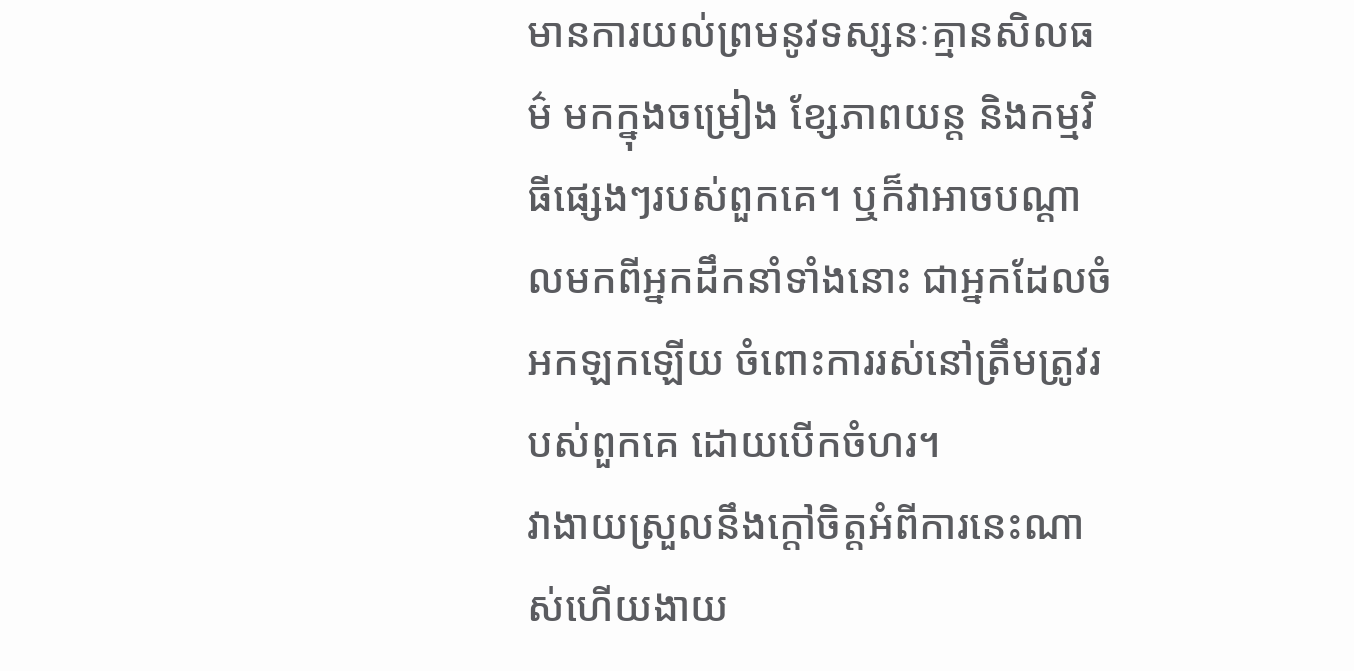មានការយល់ព្រមនូវទស្សនៈគ្មានសិលធម៌ មកក្នុងចម្រៀង ខ្សែភាពយន្ត និងកម្មវិធីផ្សេងៗរបស់ពួកគេ។ ឬក៏វាអាចបណ្តាលមកពីអ្នកដឹកនាំទាំងនោះ ជាអ្នកដែលចំអកឡកឡើយ ចំពោះការរស់នៅត្រឹមត្រូវរបស់ពួកគេ ដោយបើកចំហរ។
វាងាយស្រួលនឹងក្តៅចិត្តអំពីការនេះណាស់ហើយងាយ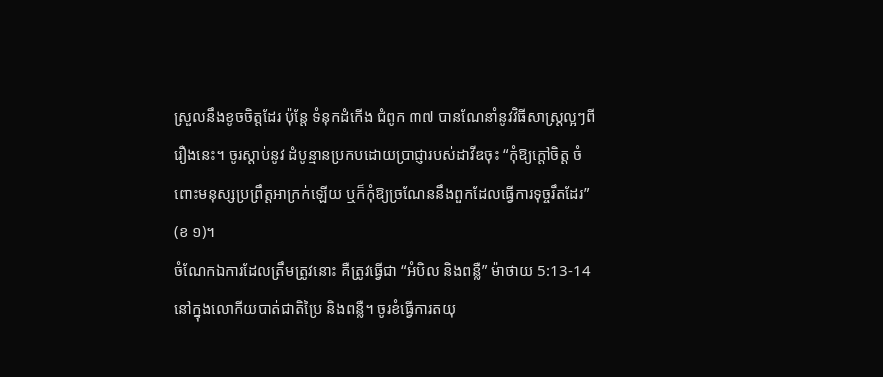ស្រួលនឹងខូចចិត្តដែរ ប៉ុន្តែ ទំនុកដំកើង ជំពូក ៣៧ បានណែនាំនូវវិធីសាស្ត្រល្អៗពីរឿងនេះ។ ចូរស្តាប់នូវ ដំបូន្មានប្រកបដោយប្រាជ្ញារបស់ដាវីឌចុះ “កុំឱ្យក្តៅចិត្ត ចំពោះមនុស្សប្រព្រឹត្តអាក្រក់ឡើយ ឬក៏កុំឱ្យច្រណែននឹងពួកដែលធ្វើការទុច្ចរឹតដែរ” (ខ ១)។
ចំណែកឯការដែលត្រឹមត្រូវនោះ គឺត្រូវធ្វើជា “អំបិល និងពន្លឺ” ម៉ាថាយ 5:13-14 នៅក្នុងលោកីយបាត់ជាតិប្រៃ និងពន្លឺ។ ចូរខំធ្វើការតយុ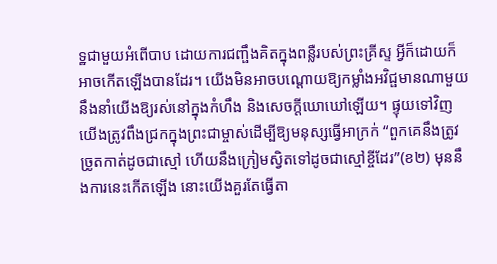ទ្ឋជាមួយអំពើបាប ដោយការជញ្ផឹងគិតក្នុងពន្លឺរបស់ព្រះគ្រីស្ទ អ្វីក៏ដោយក៏អាចកើតឡើងបានដែរ។ យើងមិនអាចបណ្តោយឱ្យកម្លាំងអវិជ្ផមានណាមួយនឹងនាំយើងឱ្យរស់នៅក្នុងកំហឹង និងសេចក្តីឃោឃៅឡើយ។ ផ្ទុយទៅវិញយើងត្រូវពឹងជ្រកក្នុងព្រះជាម្ចាស់ដើម្បីឱ្យមនុស្សធ្វើអាក្រក់ “ពួកគេនឹងត្រូវច្រូតកាត់ដូចជាស្មៅ ហើយនឹងក្រៀមស្វិតទៅដូចជាស្មៅខ្ចីដែរ”(ខ២) មុននឹងការនេះកើតឡើង នោះយើងគួរតែធ្វើតា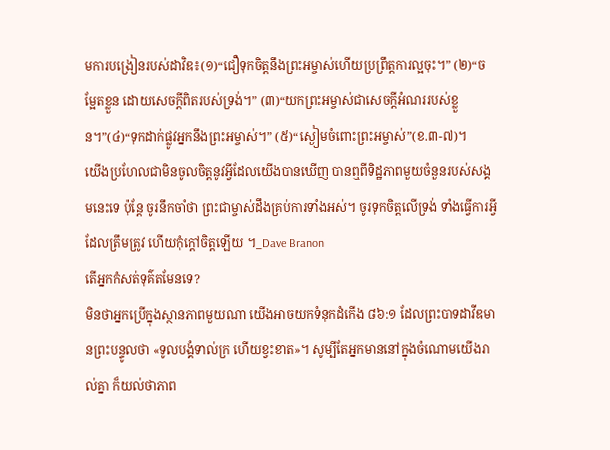មការបង្រៀនរបស់ដាវិឌ៖(១)“ជឿទុកចិត្តនឹងព្រះអម្ចាស់ហើយប្រព្រឹត្តការល្អចុះ។” (២)“ចម្អែតខ្លួន ដោយសេចក្តីពិតរបស់ទ្រង់។” (៣)“យកព្រះអម្ចាស់ជាសេចក្តីអំណររបស់ខ្លួន។”(៤)“ទុកដាក់ផ្លូវអ្នកនឹងព្រះអម្ចាស់។” (៥)“ស្ងៀមចំពោះព្រះអម្ចាស់”(ខ.៣-៧)។
យើងប្រហែលជាមិនចូលចិត្តនូវអ្វីដែលយើងបានឃើញ បានឮពីទិដ្ឋភាពមួយចំនួនរបស់សង្គមនេះទេ ប៉ុន្តែ ចូរនឹកចាំថា ព្រះជាម្ចាស់ដឹងគ្រប់ការទាំងអស់។ ចូរទុកចិត្តលើទ្រង់ ទាំងធ្វើការអ្វីដែលត្រឹមត្រូវ ហើយកុំក្តៅចិត្តឡើយ ។_Dave Branon
តើអ្នកកំសត់ទុគ៌តមែនទេ?
មិនថាអ្នកប្រើក្នុងស្ថានភាពមួយណា យើងអាចយកទំនុកដំកើង ៨៦:១ ដែលព្រះបាទដាវីឌមានព្រះបន្ទូលថា «ទូលបង្គំទាល់ក្រ ហើយខ្វះខាត»។ សូម្បីតែអ្នកមាននៅក្នុងចំណោមយើងរាល់គ្នា ក៏យល់ថាភាព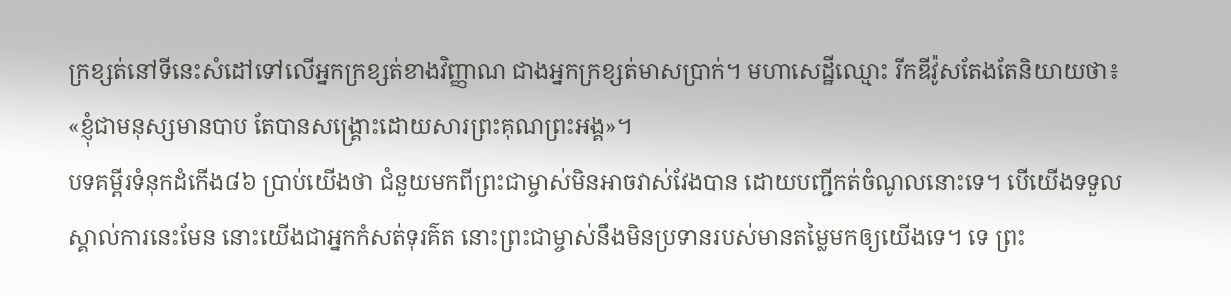ក្រខ្សត់នៅទីនេះសំដៅទៅលើអ្នកក្រខ្សត់ខាងវិញ្ញាណ ជាងអ្នកក្រខ្សត់មាសប្រាក់។ មហាសេដ្ឋីឈ្មោះ រីកឌីវ៉ូសតែងតែនិយាយថា៖ «ខ្ញុំជាមនុស្សមានបាប តែបានសង្រ្គោះដោយសារព្រះគុណព្រះអង្គ»។
បទគម្ពីរទំនុកដំកើង៨៦ ប្រាប់យើងថា ជំនួយមកពីព្រះជាម្ចាស់មិនអាចវាស់វែងបាន ដោយបញ្ជីកត់ចំណូលនោះទេ។ បើយើងទទួលស្គាល់ការនេះមែន នោះយើងជាអ្នកកំសត់ទុរគ៌ត នោះព្រះជាម្ចាស់នឹងមិនប្រទានរបស់មានតម្លៃមកឲ្យយើងទេ។ ទេ ព្រះ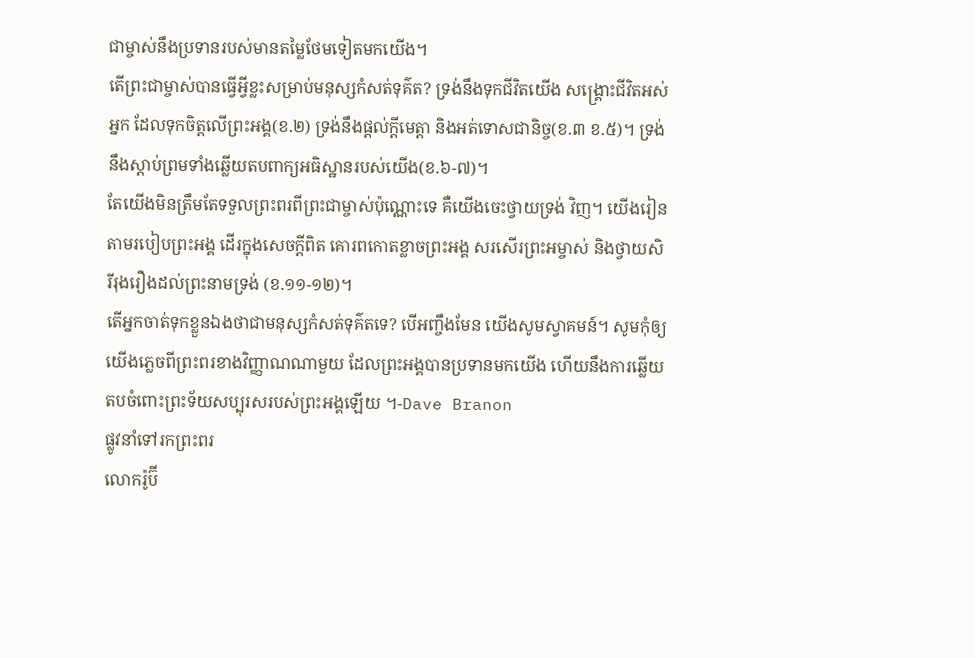ជាម្ចាស់នឹងប្រទានរបស់មានតម្លៃថែមទៀតមកយើង។
តើព្រះជាម្ចាស់បានធ្វើអ្វីខ្លះសម្រាប់មនុស្សកំសត់ទុគ៌ត? ទ្រង់នឹងទុកជីវិតយើង សង្រ្គោះជីវិតអស់អ្នក ដែលទុកចិត្តលើព្រះអង្គ(ខ.២) ទ្រង់នឹងផ្តល់ក្តីមេត្តា និងអត់ទោសជានិច្ច(ខ.៣ ខ.៥)។ ទ្រង់នឹងស្តាប់ព្រមទាំងឆ្លើយតបពាក្យអធិស្ឋានរបស់យើង(ខ.៦-៧)។
តែយើងមិនត្រឹមតែទទួលព្រះពរពីព្រះជាម្ចាស់ប៉ុណ្ណោះទេ គឺយើងចេះថ្វាយទ្រង់ វិញ។ យើងរៀនតាមរបៀបព្រះអង្គ ដើរក្នុងសេចក្តីពិត គោរពកោតខ្លាចព្រះអង្គ សរសើរព្រះអម្ចាស់ និងថ្វាយសិរីរុងរឿងដល់ព្រះនាមទ្រង់ (ខ.១១-១២)។
តើអ្នកចាត់ទុកខ្លួនឯងថាជាមនុស្សកំសត់ទុគ៌តទេ? បើអញ្ចឹងមែន យើងសូមស្វាគមន៍។ សូមកុំឲ្យយើងភ្លេចពីព្រះពរខាងវិញ្ញាណណាមួយ ដែលព្រះអង្គបានប្រទានមកយើង ហើយនឹងការឆ្លើយតបចំពោះព្រះទ័យសប្បុរសរបស់ព្រះអង្គឡើយ ។-Dave Branon
ផ្លូវនាំទៅរកព្រះពរ
លោករ៉ូប៊ី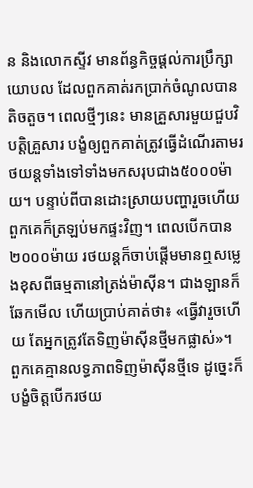ន និងលោកស្ទីវ មានព័ន្ធកិច្ចផ្តល់ការប្រឹក្សាយោបល ដែលពួកគាត់រកប្រាក់ចំណូលបានតិចតួច។ ពេលថ្មីៗនេះ មានគ្រួសារមួយជួបវិបត្តិគ្រួសារ បង្ខំឲ្យពួកគាត់ត្រូវធ្វើដំណើរតាមរថយន្តទាំងទៅទាំងមកសរុបជាង៥០០០ម៉ាយ។ បន្ទាប់ពីបានដោះស្រាយបញ្ហារួចហើយ ពួកគេក៏ត្រឡប់មកផ្ទះវិញ។ ពេលបើកបាន២០០០ម៉ាយ រថយន្តក៏ចាប់ផ្តើមមានឮសម្លេងខុសពីធម្មតានៅត្រង់ម៉ាស៊ីន។ ជាងឡានក៏ឆែកមើល ហើយប្រាប់គាត់ថា៖ «ធ្វើវារួចហើយ តែអ្នកត្រូវតែទិញម៉ាស៊ីនថ្មីមកផ្លាស់»។
ពួកគេគ្មានលទ្ធភាពទិញម៉ាស៊ីនថ្មីទេ ដូច្នេះក៏បង្ខំចិត្តបើករថយ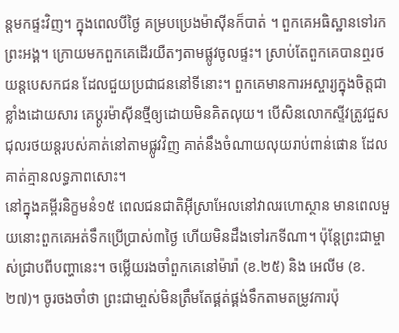ន្តមកផ្ទះវិញ។ ក្នុងពេលបីថ្ងៃ គម្របប្រេងម៉ាស៊ីនក៏បាត់ ។ ពួកគេអធិស្ឋានទៅរកព្រះអង្គ។ ក្រោយមកពួកគេដើរយឺតៗតាមផ្លូវចូលផ្ទះ។ ស្រាប់តែពួកគេបានឮរថយន្តបេសកជន ដែលជួយប្រជាជននៅទីនោះ។ ពួកគេមានការអស្ចារ្យក្នុងចិត្តជាខ្លាំងដោយសារ គេប្តូរម៉ាស៊ីនថ្មីឲ្យដោយមិនគិតលុយ។ បើសិនលោកស្ទីវត្រូវជួសជុលរថយន្តរបស់គាត់នៅតាមផ្លូវវិញ គាត់នឹងចំណាយលុយរាប់ពាន់ផោន ដែលគាត់គ្មានលទ្ធភាពសោះ។
នៅក្នុងគម្ពីរនិក្ខមនំ១៥ ពេលជនជាតិអ៊ីស្រាអែលនៅវាលរហោស្ថាន មានពេលមួយនោះពួកគេអត់ទឹកប្រើប្រាស់៣ថ្ងៃ ហើយមិនដឹងទៅរកទីណា។ ប៉ុន្តែព្រះជាម្ចាស់ជ្រាបពីបញ្ហានេះ។ ចម្លើយរងចាំពួកគេនៅម៉ារ៉ា (ខ.២៥) និង អេលីម (ខ.២៧)។ ចូរចងចាំថា ព្រះជាមា្ចស់មិនត្រឹមតែផ្គត់ផ្គង់ទឹកតាមតម្រូវការប៉ុ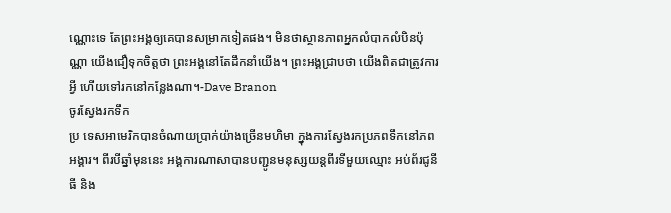ណ្ណោះទេ តែព្រះអង្គឲ្យគេបានសម្រាកទៀតផង។ មិនថាស្ថានភាពអ្នកលំបាកលំបិនប៉ុណ្ណា យើងជឿទុកចិត្តថា ព្រះអង្គនៅតែដឹកនាំយើង។ ព្រះអង្គជ្រាបថា យើងពិតជាត្រូវការអ្វី ហើយទៅរកនៅកន្លែងណា។-Dave Branon
ចូរស្វែងរកទឹក
ប្រ ទេសអាមេរិកបានចំណាយប្រាក់យ៉ាងច្រើនមហិមា ក្នុងការស្វែងរកប្រភពទឹកនៅភពអង្គារ។ ពីរបីឆ្នាំមុននេះ អង្គការណាសាបានបញ្ជូនមនុស្សយន្តពីរទីមួយឈ្មោះ អប់ព័រជូនីធី និង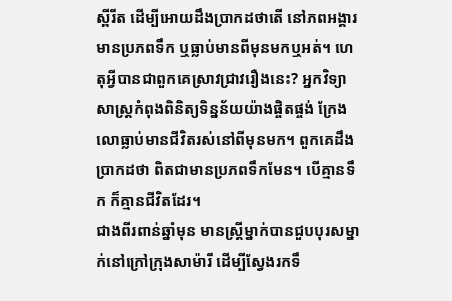ស្ពីរីត ដើម្បីអោយដឹងប្រាកដថាតើ នៅភពអង្គារមានប្រភពទឹក ឬធ្លាប់មានពីមុនមកឬអត់។ ហេតុអ្វីបានជាពួកគេស្រាវជ្រាវរឿងនេះ? អ្នកវិទ្យាសាស្រ្តកំពុងពិនិត្យទិន្នន័យយ៉ាងផ្ចិតផ្ចង់ ក្រែងលោធ្លាប់មានជីវិតរស់នៅពីមុនមក។ ពួកគេដឹងប្រាកដថា ពិតជាមានប្រភពទឹកមែន។ បើគ្មានទឹក ក៏គ្មានជីវិតដែរ។
ជាងពីរពាន់ឆ្នាំមុន មានស្រ្តីម្នាក់បានជួបបុរសម្នាក់នៅក្រៅក្រុងសាម៉ារី ដើម្បីស្វែងរកទឹ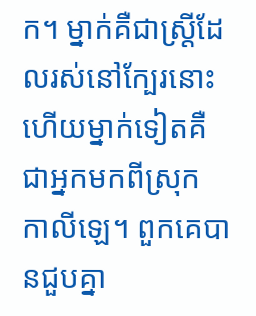ក។ ម្នាក់គឺជាស្រ្តីដែលរស់នៅក្បែរនោះ ហើយម្នាក់ទៀតគឺជាអ្នកមកពីស្រុក កាលីឡេ។ ពួកគេបានជួបគ្នា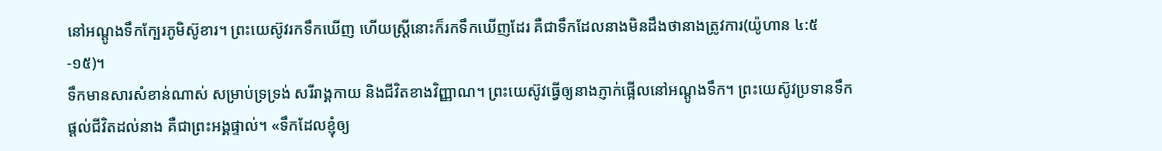នៅអណ្តូងទឹកក្បែរភូមិស៊ូខារ។ ព្រះយេស៊ូវរកទឹកឃើញ ហើយស្រ្តីនោះក៏រកទឹកឃើញដែរ គឺជាទឹកដែលនាងមិនដឹងថានាងត្រូវការ(យ៉ូហាន ៤:៥-១៥)។
ទឹកមានសារសំខាន់ណាស់ សម្រាប់ទ្រទ្រង់ សរីរាង្គកាយ និងជីវិតខាងវិញ្ញាណ។ ព្រះយេស៊ូវធ្វើឲ្យនាងភ្ញាក់ផ្អើលនៅអណ្តូងទឹក។ ព្រះយេស៊ូវប្រទានទឹកផ្តល់ជីវិតដល់នាង គឺជាព្រះអង្គផ្ទាល់។ «ទឹកដែលខ្ញុំឲ្យ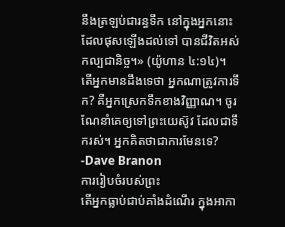នឹងត្រឡប់ជារន្ធទឹក នៅក្នុងអ្នកនោះ ដែលផុសឡើងដល់ទៅ បានជីវិតអស់កល្បជានិច្ច។» (យ៉ូហាន ៤:១៤)។
តើអ្នកមានដឹងទេថា អ្នកណាត្រូវការទឹក? គឺអ្នកស្រេកទឹកខាងវិញ្ញាណ។ ចូរណែនាំគេឲ្យទៅព្រះយេស៊ូវ ដែលជាទឹករស់។ អ្នកគិតថាជាការមែនទេ? -Dave Branon
ការរៀបចំរបស់ព្រះ
តើអ្នកធ្លាប់ជាប់គាំងដំណើរ ក្នុងអាកា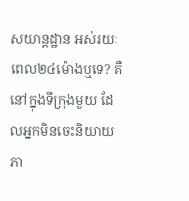សយាន្តដ្ឋាន អស់រយៈពេល២៤ម៉ោងឬទេ? គឺនៅក្នុងទីក្រុងមួយ ដែលអ្នកមិនចេះនិយាយភា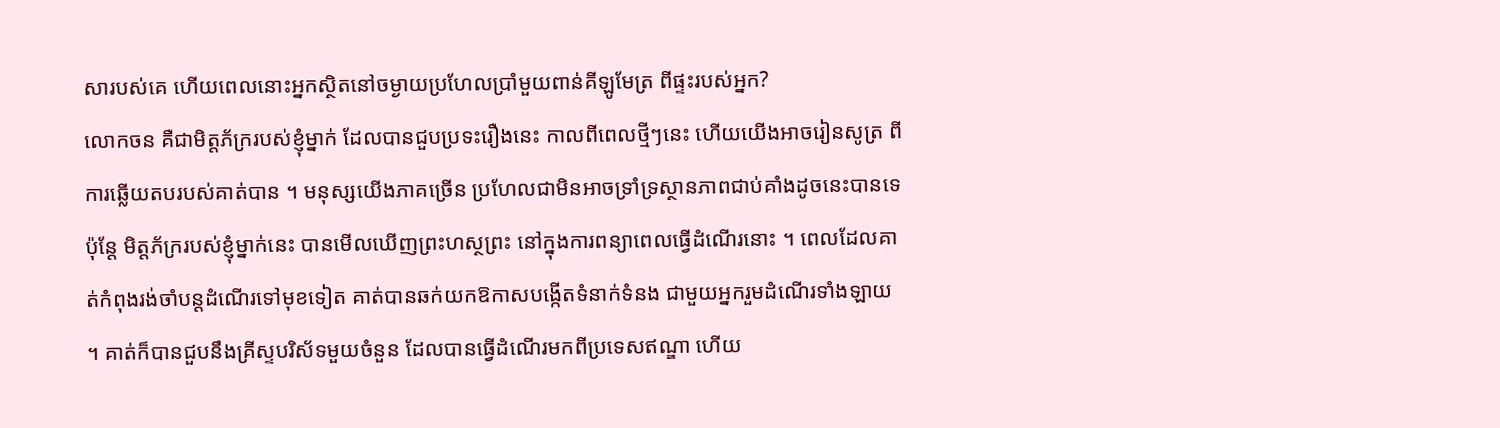សារបស់គេ ហើយពេលនោះអ្នកស្ថិតនៅចម្ងាយប្រហែលប្រាំមួយពាន់គីឡូមែត្រ ពីផ្ទះរបស់អ្នក?
លោកចន គឺជាមិត្តភ័ក្ររបស់ខ្ញុំម្នាក់ ដែលបានជួបប្រទះរឿងនេះ កាលពីពេលថ្មីៗនេះ ហើយយើងអាចរៀនសូត្រ ពីការឆ្លើយតបរបស់គាត់បាន ។ មនុស្សយើងភាគច្រើន ប្រហែលជាមិនអាចទ្រាំទ្រស្ថានភាពជាប់គាំងដូចនេះបានទេ ប៉ុន្តែ មិត្តភ័ក្ររបស់ខ្ញុំម្នាក់នេះ បានមើលឃើញព្រះហស្ថព្រះ នៅក្នុងការពន្យាពេលធ្វើដំណើរនោះ ។ ពេលដែលគាត់កំពុងរង់ចាំបន្តដំណើរទៅមុខទៀត គាត់បានឆក់យកឱកាសបង្កើតទំនាក់ទំនង ជាមួយអ្នករួមដំណើរទាំងឡាយ ។ គាត់ក៏បានជួបនឹងគ្រីស្ទបរិស័ទមួយចំនួន ដែលបានធ្វើដំណើរមកពីប្រទេសឥណ្ឌា ហើយ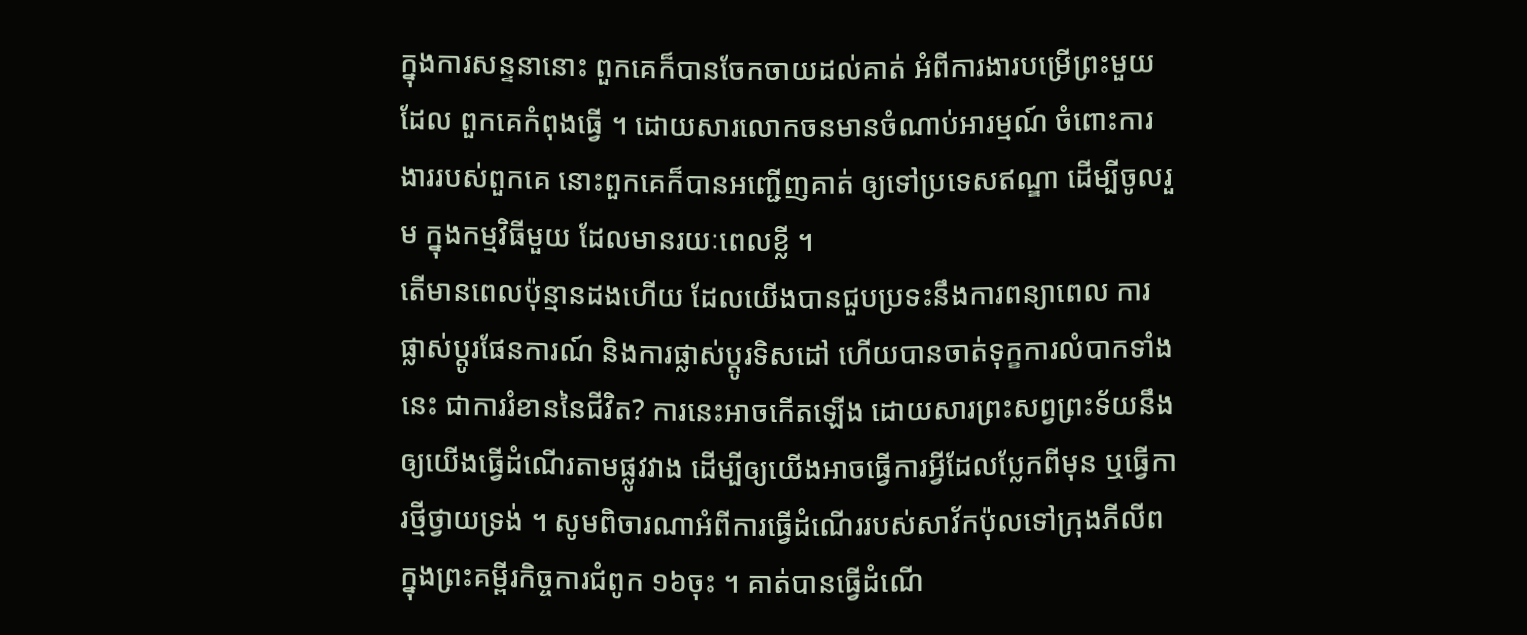ក្នុងការសន្ទនានោះ ពួកគេក៏បានចែកចាយដល់គាត់ អំពីការងារបម្រើព្រះមួយ ដែល ពួកគេកំពុងធ្វើ ។ ដោយសារលោកចនមានចំណាប់អារម្មណ៍ ចំពោះការងាររបស់ពួកគេ នោះពួកគេក៏បានអញ្ជើញគាត់ ឲ្យទៅប្រទេសឥណ្ឌា ដើម្បីចូលរួម ក្នុងកម្មវិធីមួយ ដែលមានរយៈពេលខ្លី ។
តើមានពេលប៉ុន្មានដងហើយ ដែលយើងបានជួបប្រទះនឹងការពន្យាពេល ការផ្លាស់ប្តូរផែនការណ៍ និងការផ្លាស់ប្តូរទិសដៅ ហើយបានចាត់ទុក្ខការលំបាកទាំងនេះ ជាការរំខាននៃជីវិត? ការនេះអាចកើតឡើង ដោយសារព្រះសព្វព្រះទ័យនឹងឲ្យយើងធ្វើដំណើរតាមផ្លូវវាង ដើម្បីឲ្យយើងអាចធ្វើការអ្វីដែលប្លែកពីមុន ឬធ្វើការថ្មីថ្វាយទ្រង់ ។ សូមពិចារណាអំពីការធ្វើដំណើររបស់សាវ័កប៉ុលទៅក្រុងភីលីព ក្នុងព្រះគម្ពីរកិច្ចការជំពូក ១៦ចុះ ។ គាត់បានធ្វើដំណើ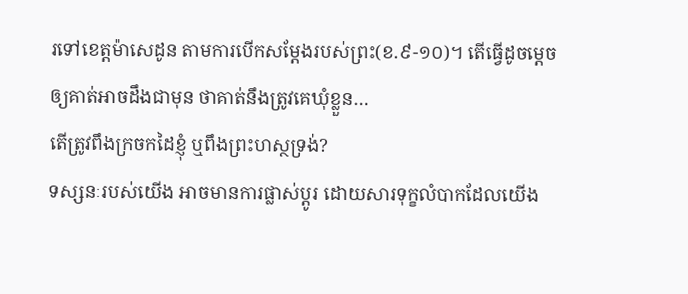រទៅខេត្តម៉ាសេដូន តាមការបើកសម្តែងរបស់ព្រះ(ខ.៩-១០)។ តើធ្វើដូចម្តេចឲ្យគាត់អាចដឹងជាមុន ថាគាត់នឹងត្រូវគេឃុំខ្លួន…
តើត្រូវពឹងក្រចកដៃខ្ញុំ ឬពឹងព្រះហស្ថទ្រង់?
ទស្សនៈរបស់យើង អាចមានការផ្លាស់ប្តូរ ដោយសារទុក្ខលំបាកដែលយើង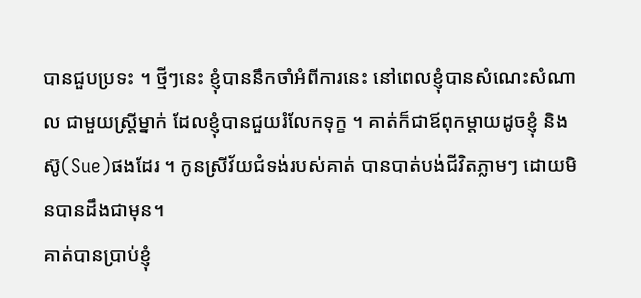បានជួបប្រទះ ។ ថ្មីៗនេះ ខ្ញុំបាននឹកចាំអំពីការនេះ នៅពេលខ្ញុំបានសំណេះសំណាល ជាមួយស្រ្តីម្នាក់ ដែលខ្ញុំបានជួយរំលែកទុក្ខ ។ គាត់ក៏ជាឪពុកម្តាយដូចខ្ញុំ និងស៊ូ(Sue)ផងដែរ ។ កូនស្រីវ័យជំទង់របស់គាត់ បានបាត់បង់ជីវិតភ្លាមៗ ដោយមិនបានដឹងជាមុន។
គាត់បានប្រាប់ខ្ញុំ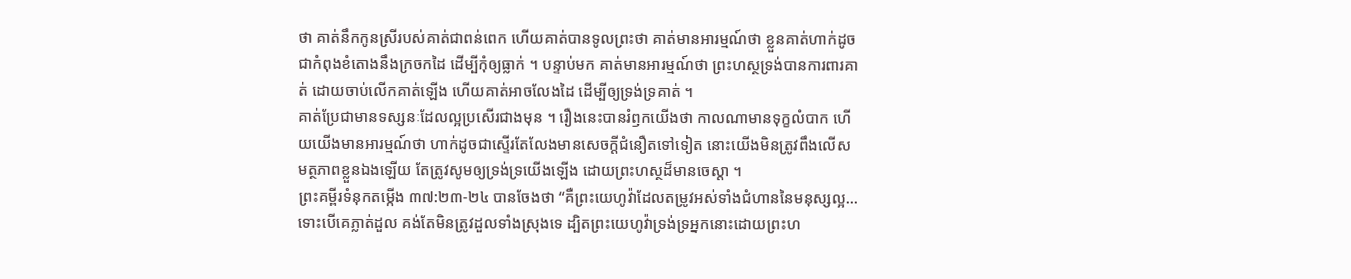ថា គាត់នឹកកូនស្រីរបស់គាត់ជាពន់ពេក ហើយគាត់បានទូលព្រះថា គាត់មានអារម្មណ៍ថា ខ្លួនគាត់ហាក់ដូចជាកំពុងខំតោងនឹងក្រចកដៃ ដើម្បីកុំឲ្យធ្លាក់ ។ បន្ទាប់មក គាត់មានអារម្មណ៍ថា ព្រះហស្ថទ្រង់បានការពារគាត់ ដោយចាប់លើកគាត់ឡើង ហើយគាត់អាចលែងដៃ ដើម្បីឲ្យទ្រង់ទ្រគាត់ ។
គាត់ប្រែជាមានទស្សនៈដែលល្អប្រសើរជាងមុន ។ រឿងនេះបានរំឭកយើងថា កាលណាមានទុក្ខលំបាក ហើយយើងមានអារម្មណ៍ថា ហាក់ដូចជាស្ទើរតែលែងមានសេចក្តីជំនឿតទៅទៀត នោះយើងមិនត្រូវពឹងលើសមត្ថភាពខ្លួនឯងឡើយ តែត្រូវសូមឲ្យទ្រង់ទ្រយើងឡើង ដោយព្រះហស្ថដ៏មានចេស្តា ។
ព្រះគម្ពីរទំនុកតម្កើង ៣៧:២៣-២៤ បានចែងថា “គឺព្រះយេហូវ៉ាដែលតម្រូវអស់ទាំងជំហាននៃមនុស្សល្អ... ទោះបើគេភ្លាត់ដួល គង់តែមិនត្រូវដួលទាំងស្រុងទេ ដ្បិតព្រះយេហូវ៉ាទ្រង់ទ្រអ្នកនោះដោយព្រះហ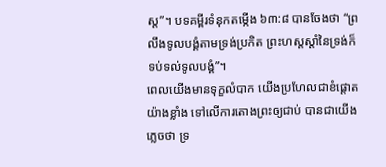ស្ត”។ បទគម្ពីរទំនុកតម្កើង ៦៣:៨ បានចែងថា “ព្រលឹងទូលបង្គំតាមទ្រង់ប្រកិត ព្រះហស្តស្តាំនៃទ្រង់ក៏ទប់ទល់ទូលបង្គំ”។
ពេលយើងមានទុក្ខលំបាក យើងប្រហែលជាខំផ្តោតយ៉ាងខ្លាំង ទៅលើការតោងព្រះឲ្យជាប់ បានជាយើងភ្លេចថា ទ្រ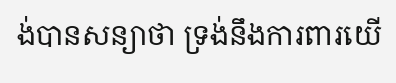ង់បានសន្យាថា ទ្រង់នឹងការពារយើ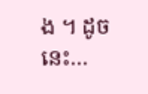ង ។ ដូចនេះ…